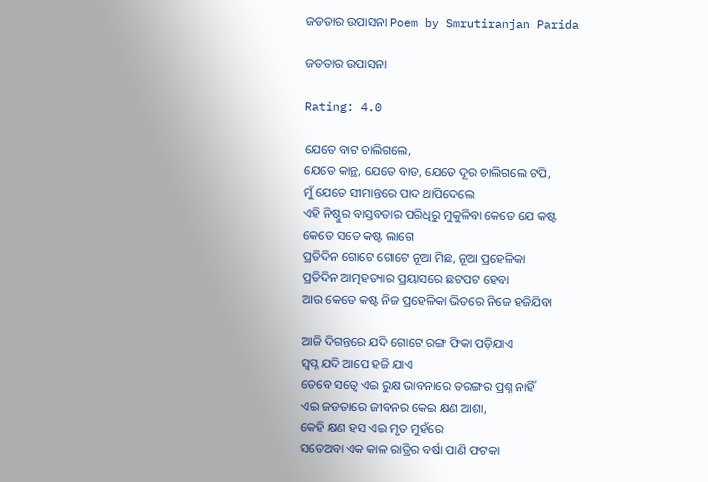ଜଡତାର ଉପାସନା Poem by Smrutiranjan Parida

ଜଡତାର ଉପାସନା

Rating: 4.0

ଯେତେ ବାଟ ଚାଲିଗଲେ,
ଯେତେ କାନ୍ଥ, ଯେତେ ବାଡ, ଯେତେ ଦୂର ଚାଲିଗଲେ ଟପି,
ମୁଁ ଯେତେ ସୀମାନ୍ତରେ ପାଦ ଥାପିଦେଲେ
ଏହି ନିଷ୍ଠୁର ବାସ୍ତବତାର ପରିଧିରୁ ମୁକୁଳିବା କେତେ ଯେ କଷ୍ଟ
କେତେ ସତେ କଷ୍ଟ ଲାଗେ
ପ୍ରତିଦିନ ଗୋଟେ ଗୋଟେ ନୂଆ ମିଛ, ନୂଆ ପ୍ରହେଳିକା
ପ୍ରତିଦିନ ଆତ୍ମହତ୍ୟାର ପ୍ରୟାସରେ ଛଟପଟ ହେବା
ଆଉ କେତେ କଷ୍ଟ ନିଜ ପ୍ରହେଳିକା ଭିତରେ ନିଜେ ହଜିଯିବା

ଆଜି ଦିଗନ୍ତରେ ଯଦି ଗୋଟେ ରଙ୍ଗ ଫିକା ପଡ଼ିଯାଏ
ସ୍ବପ୍ନ ଯଦି ଆପେ ହଜି ଯାଏ
ତେବେ ସତ୍ବେ ଏଇ ରୁକ୍ଷ ଭାବନାରେ ତରଙ୍ଗର ପ୍ରଶ୍ନ ନାହିଁ
ଏଇ ଜଡତାରେ ଜୀବନର କେଇ କ୍ଷଣ ଆଶା,
କେହି କ୍ଷଣ ହସ ଏଇ ମୃତ ମୁହଁରେ
ସତେଅବା ଏକ କାଳ ରାତ୍ରିର ବର୍ଷା ପାଣି ଫଟକା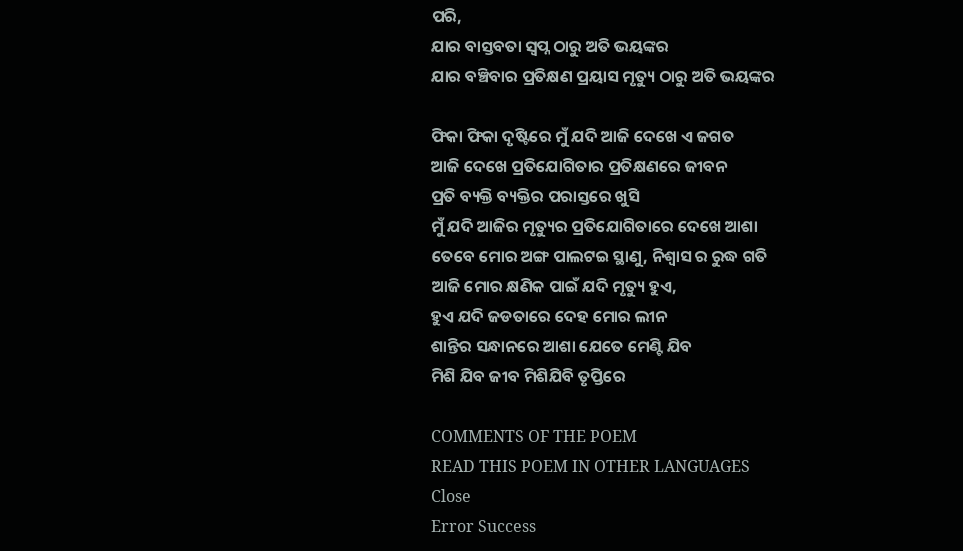ପରି,
ଯାର ବାସ୍ତବତା ସ୍ବପ୍ନ ଠାରୁ ଅତି ଭୟଙ୍କର
ଯାର ବଞ୍ଚିବାର ପ୍ରତିକ୍ଷଣ ପ୍ରୟାସ ମୃତ୍ୟୁ ଠାରୁ ଅତି ଭୟଙ୍କର

ଫିକା ଫିକା ଦୃଷ୍ଟିରେ ମୁଁ ଯଦି ଆଜି ଦେଖେ ଏ ଜଗତ
ଆଜି ଦେଖେ ପ୍ରତିଯୋଗିତାର ପ୍ରତିକ୍ଷଣରେ ଜୀବନ
ପ୍ରତି ବ୍ୟକ୍ତି ବ୍ୟକ୍ତିର ପରାସ୍ତରେ ଖୁସି
ମୁଁ ଯଦି ଆଜିର ମୃତ୍ୟୁର ପ୍ରତିଯୋଗିତାରେ ଦେଖେ ଆଶା
ତେବେ ମୋର ଅଙ୍ଗ ପାଲଟଇ ସ୍ଥାଣୁ, ନିଶ୍ୱାସ ର ରୁଦ୍ଧ ଗତି
ଆଜି ମୋର କ୍ଷଣିକ ପାଇଁ ଯଦି ମୃତ୍ୟୁ ହୁଏ,
ହୁଏ ଯଦି ଜଡତାରେ ଦେହ ମୋର ଲୀନ
ଶାନ୍ତିର ସନ୍ଧାନରେ ଆଶା ଯେତେ ମେଣ୍ଟି ଯିବ
ମିଶି ଯିବ ଜୀବ ମିଶିଯିବି ତୃପ୍ତିରେ

COMMENTS OF THE POEM
READ THIS POEM IN OTHER LANGUAGES
Close
Error Success